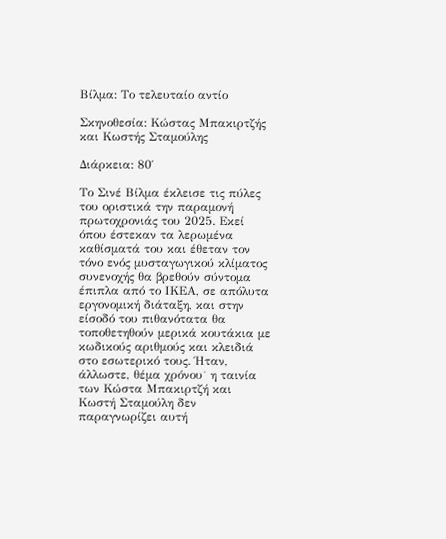Βίλμα: Το τελευταίο αντίο

Σκηνοθεσία: Κώστας Μπακιρτζής και Κωστής Σταμούλης

Διάρκεια: 80′

Το Σινέ Βίλμα έκλεισε τις πύλες του οριστικά την παραμονή πρωτοχρονιάς του 2025. Εκεί όπου έστεκαν τα λερωμένα καθίσματά του και έθεταν τον τόνο ενός μυσταγωγικού κλίματος συνενοχής θα βρεθούν σύντομα έπιπλα από το ΙΚΕΑ, σε απόλυτα εργονομική διάταξη, και στην είσοδό του πιθανότατα θα τοποθετηθούν μερικά κουτάκια με κωδικούς αριθμούς και κλειδιά στο εσωτερικό τους. Ήταν, άλλωστε, θέμα χρόνου˙ η ταινία των Κώστα Μπακιρτζή και Κωστή Σταμούλη δεν παραγνωρίζει αυτή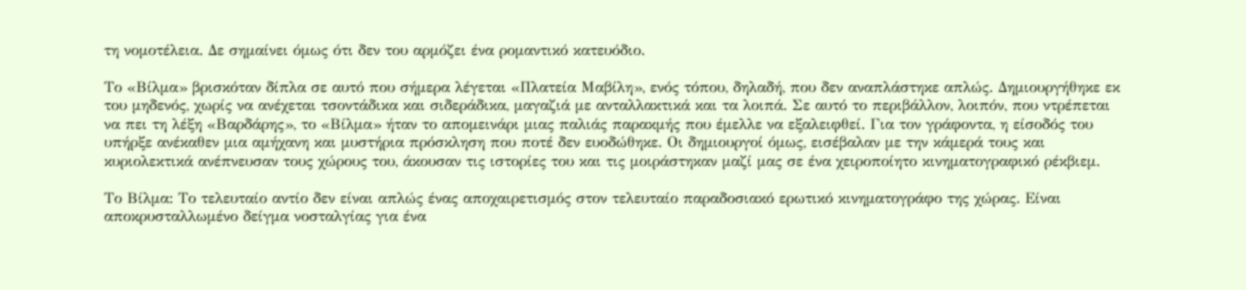τη νομοτέλεια. Δε σημαίνει όμως ότι δεν του αρμόζει ένα ρομαντικό κατευόδιο.

Το «Βίλμα» βρισκόταν δίπλα σε αυτό που σήμερα λέγεται «Πλατεία Μαβίλη», ενός τόπου, δηλαδή, που δεν αναπλάστηκε απλώς. Δημιουργήθηκε εκ του μηδενός, χωρίς να ανέχεται τσοντάδικα και σιδεράδικα, μαγαζιά με ανταλλακτικά και τα λοιπά. Σε αυτό το περιβάλλον, λοιπόν, που ντρέπεται να πει τη λέξη «Βαρδάρης», το «Βίλμα» ήταν το απομεινάρι μιας παλιάς παρακμής που έμελλε να εξαλειφθεί. Για τον γράφοντα, η είσοδός του υπήρξε ανέκαθεν μια αμήχανη και μυστήρια πρόσκληση που ποτέ δεν ευοδώθηκε. Οι δημιουργοί όμως, εισέβαλαν με την κάμερά τους και κυριολεκτικά ανέπνευσαν τους χώρους του, άκουσαν τις ιστορίες του και τις μοιράστηκαν μαζί μας σε ένα χειροποίητο κινηματογραφικό ρέκβιεμ.

Το Βίλμα: Το τελευταίο αντίο δεν είναι απλώς ένας αποχαιρετισμός στον τελευταίο παραδοσιακό ερωτικό κινηματογράφο της χώρας. Είναι αποκρυσταλλωμένο δείγμα νοσταλγίας για ένα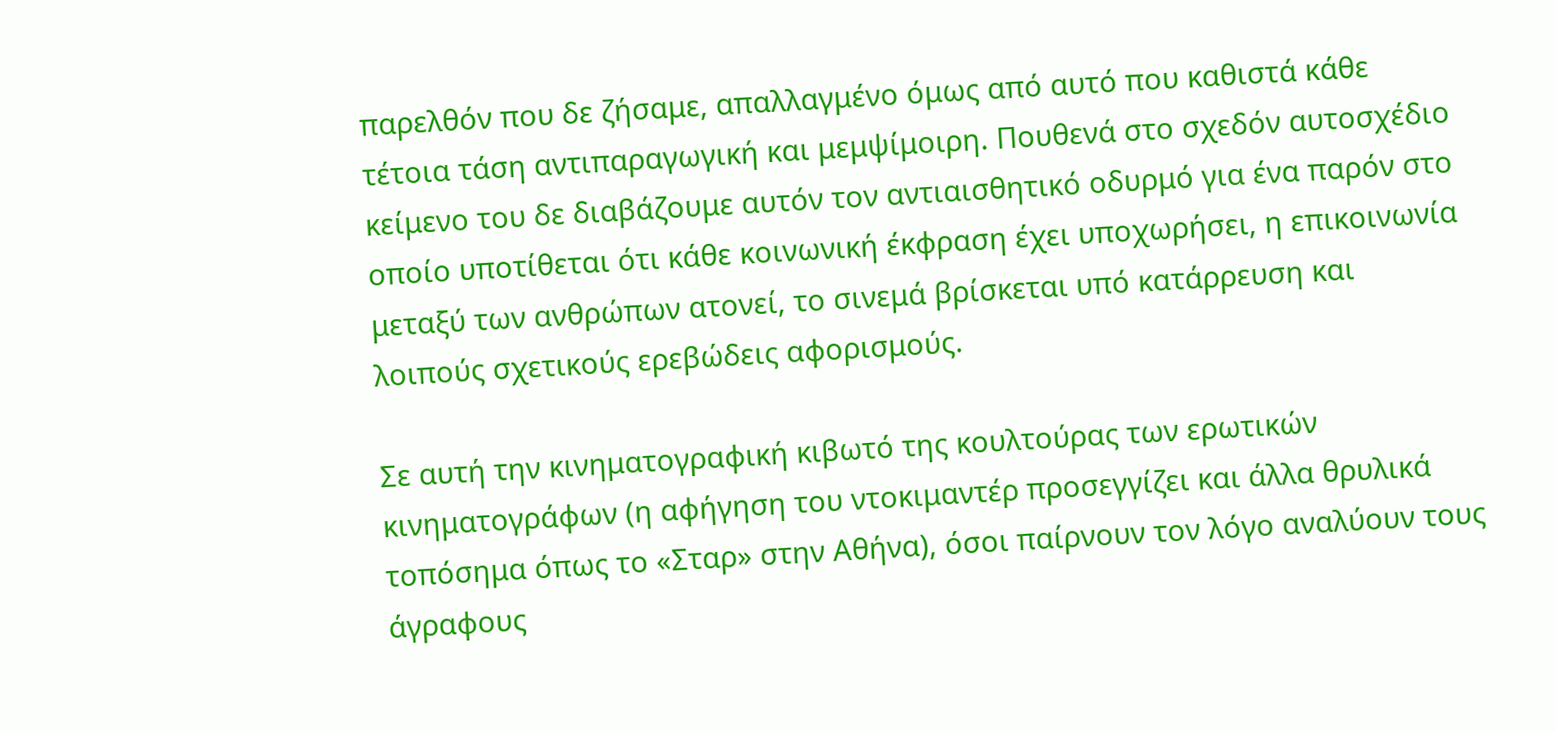παρελθόν που δε ζήσαμε, απαλλαγμένο όμως από αυτό που καθιστά κάθε τέτοια τάση αντιπαραγωγική και μεμψίμοιρη. Πουθενά στο σχεδόν αυτοσχέδιο κείμενο του δε διαβάζουμε αυτόν τον αντιαισθητικό οδυρμό για ένα παρόν στο οποίο υποτίθεται ότι κάθε κοινωνική έκφραση έχει υποχωρήσει, η επικοινωνία μεταξύ των ανθρώπων ατονεί, το σινεμά βρίσκεται υπό κατάρρευση και λοιπούς σχετικούς ερεβώδεις αφορισμούς.

Σε αυτή την κινηματογραφική κιβωτό της κουλτούρας των ερωτικών κινηματογράφων (η αφήγηση του ντοκιμαντέρ προσεγγίζει και άλλα θρυλικά τοπόσημα όπως το «Σταρ» στην Αθήνα), όσοι παίρνουν τον λόγο αναλύουν τους άγραφους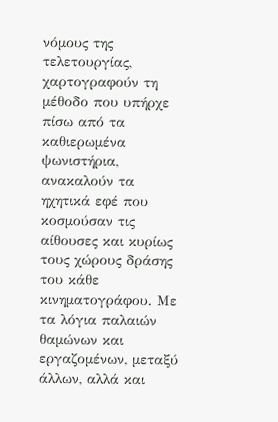νόμους της τελετουργίας, χαρτογραφούν τη μέθοδο που υπήρχε πίσω από τα καθιερωμένα ψωνιστήρια, ανακαλούν τα ηχητικά εφέ που κοσμούσαν τις αίθουσες και κυρίως τους χώρους δράσης του κάθε κινηματογράφου. Με τα λόγια παλαιών θαμώνων και εργαζομένων, μεταξύ άλλων, αλλά και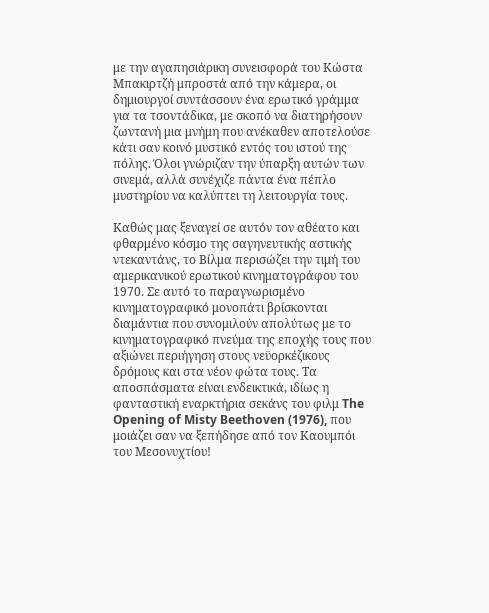με την αγαπησιάρικη συνεισφορά του Κώστα Μπακιρτζή μπροστά από την κάμερα, οι δημιουργοί συντάσσουν ένα ερωτικό γράμμα για τα τσοντάδικα, με σκοπό να διατηρήσουν ζωντανή μια μνήμη που ανέκαθεν αποτελούσε κάτι σαν κοινό μυστικό εντός του ιστού της πόλης. Όλοι γνώριζαν την ύπαρξη αυτών των σινεμά, αλλά συνέχιζε πάντα ένα πέπλο μυστηρίου να καλύπτει τη λειτουργία τους.

Καθώς μας ξεναγεί σε αυτόν τον αθέατο και φθαρμένο κόσμο της σαγηνευτικής αστικής ντεκαντάνς, το Βίλμα περισώζει την τιμή του αμερικανικού ερωτικού κινηματογράφου του 1970. Σε αυτό το παραγνωρισμένο κινηματογραφικό μονοπάτι βρίσκονται διαμάντια που συνομιλούν απολύτως με το κινηματογραφικό πνεύμα της εποχής τους που αξιώνει περιήγηση στους νεϋορκέζικους δρόμους και στα νέον φώτα τους. Τα αποσπάσματα είναι ενδεικτικά, ιδίως η φανταστική εναρκτήρια σεκάνς του φιλμ The Opening of Misty Beethoven (1976), που μοιάζει σαν να ξεπήδησε από τον Καουμπόι του Μεσονυχτίου!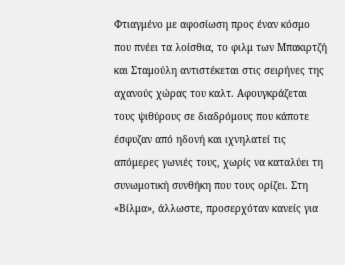Φτιαγμένο με αφοσίωση προς έναν κόσμο που πνέει τα λοίσθια, το φιλμ των Μπακιρτζή και Σταμούλη αντιστέκεται στις σειρήνες της αχανούς χώρας του καλτ. Αφουγκράζεται τους ψιθύρους σε διαδρόμους που κάποτε έσφυζαν από ηδονή και ιχνηλατεί τις απόμερες γωνιές τους, χωρίς να καταλύει τη συνωμοτική συνθήκη που τους ορίζει. Στη «Βίλμα», άλλωστε, προσερχόταν κανείς για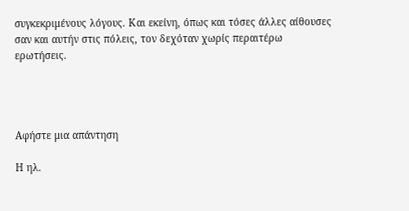συγκεκριμένους λόγους. Και εκείνη, όπως και τόσες άλλες αίθουσες σαν και αυτήν στις πόλεις, τον δεχόταν χωρίς περαιτέρω ερωτήσεις.




Αφήστε μια απάντηση

Η ηλ.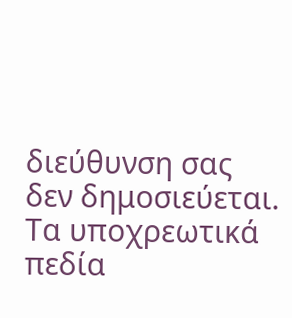διεύθυνση σας δεν δημοσιεύεται. Τα υποχρεωτικά πεδία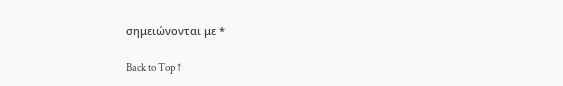σημειώνονται με *

Back to Top ↑